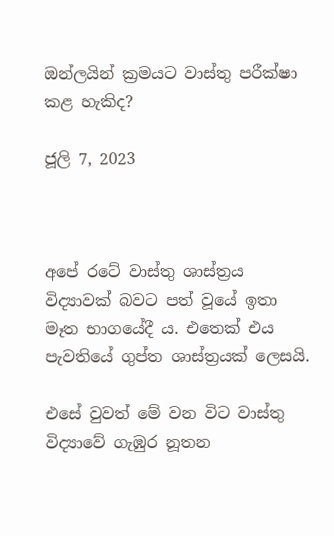ඔන්ලයින් ක්‍රමයට වාස්තු පරීක්ෂා කළ හැකිද?

ජූලි 7, 2023



අපේ රටේ වාස්තු ශාස්ත්‍රය විද්‍යාවක් බවට පත් වූයේ ඉතා මෑත භාගයේදී ය. එතෙක් එය පැවතියේ ගුප්ත ශාස්ත්‍රයක් ලෙසයි.

එසේ වුවත් මේ වන විට වාස්තු විද්‍යාවේ ගැඹුර නූතන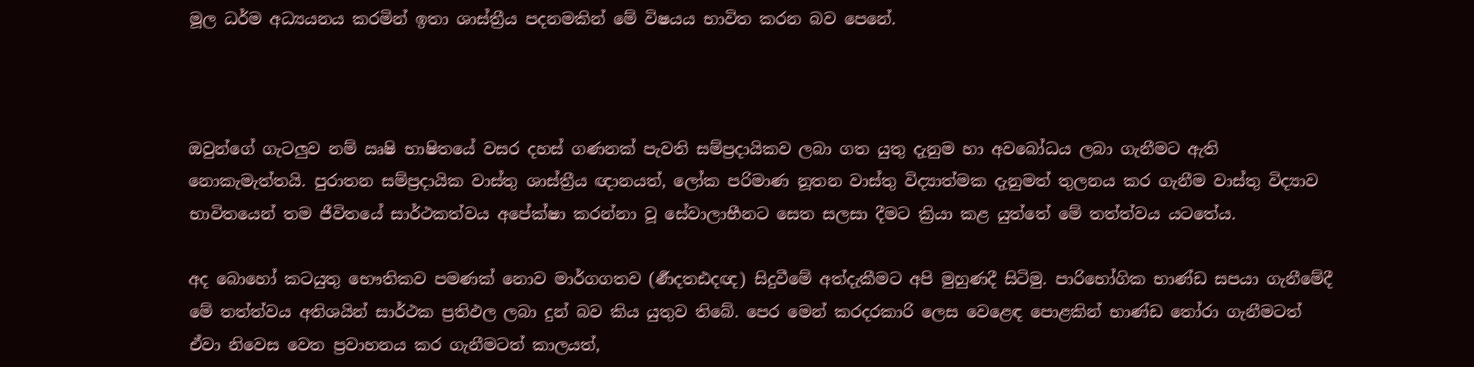මූල ධර්ම අධ්‍යයනය කරමින් ඉතා ශාස්ත්‍රීය පදනමකින් මේ විෂයය භාවිත කරන බව පෙනේ.



ඔවුන්ගේ ගැටලුව නම් ඍෂි භාෂිතයේ වසර දහස් ගණනක් පැවති සම්ප්‍රදායිකව ලබා ගත යුතු දැනුම හා අවබෝධය ලබා ගැනීමට ඇති නොකැමැත්තයි. පුරාතන සම්ප්‍රදායික වාස්තු ශාස්ත්‍රීය ඥානයත්, ලෝක පරිමාණ නූතන වාස්තු විද්‍යාත්මක දැනුමත් තුලනය කර ගැනීම වාස්තු විද්‍යාව භාවිතයෙන් තම ජීවිතයේ සාර්ථකත්වය අපේක්ෂා කරන්නා වූ සේවාලාභීනට සෙත සලසා දීමට ක්‍රියා කළ යුත්තේ මේ තත්ත්වය යටතේය.

අද බොහෝ කටයුතු භෞතිකව පමණක් නොව මාර්ගගතව (ර්‍ණදතඪදඥ) සිදුවීමේ අත්දැකීමට අපි මුහුණදී සිටිමු. පාරිභෝගික භාණ්ඩ සපයා ගැනීමේදී මේ තත්ත්වය අතිශයින් සාර්ථක ප්‍රතිඵල ලබා දුන් බව කිය යුතුව තිබේ. පෙර මෙන් කරදරකාරි ලෙස වෙළෙඳ පොළකින් භාණ්ඩ තෝරා ගැනීමටත් ඒවා නිවෙස වෙත ප්‍රවාහනය කර ගැනීමටත් කාලයත්,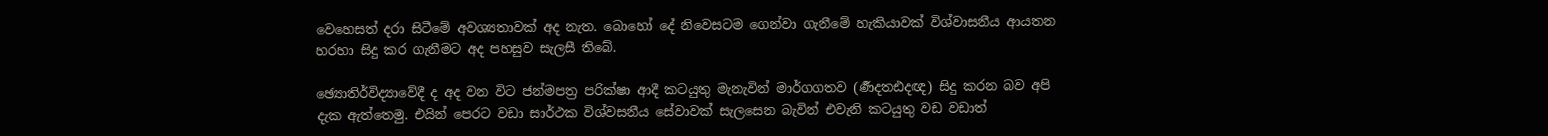වෙහෙසත් දරා සිටීමේ අවශ්‍යතාවක් අද නැත. බොහෝ දේ නිවෙසටම ගෙන්වා ගැනීමේ හැකියාවක් විශ්වාසනීය ආයතන හරහා සිදු කර ගැනීමට අද පහසුව සැලසී තිබේ.

ඡ්‍යොතිර්විද්‍යාවේදී ද අද වන විට ජන්මපත්‍ර පරික්ෂා ආදී කටයුතු මැනැවින් මාර්ගගතව (ර්‍ණදතඪදඥ) සිදු කරන බව අපි දැක ඇත්තෙමු. එයින් පෙරට වඩා සාර්ථක විශ්වසනීය සේවාවක් සැලසෙන බැවින් එවැනි කටයුතු වඩ වඩාත්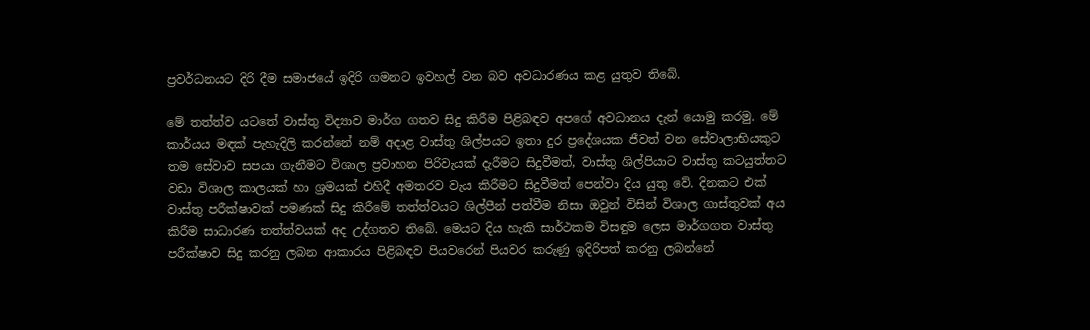ප්‍රවර්ධනයට දිරි දීම සමාජයේ ඉදිරි ගමනට ඉවහල් වන බව අවධාරණය කළ යුතුව තිබේ.

මේ තත්ත්ව යටතේ වාස්තු විද්‍යාව මාර්ග ගතව සිදු කිරීම පිළිබඳව අපගේ අවධානය දැන් යොමු කරමු. මේ කාර්යය මඳක් පැහැදිලි කරන්නේ නම් අදාළ වාස්තු ශිල්පයට ඉතා දුර ප්‍රදේශයක ජීවත් වන සේවාලාභියකුට තම සේවාව සපයා ගැනීමට විශාල ප්‍රවාහන පිරිවැයක් දැරීමට සිදුවීමත්, වාස්තු ශිල්පියාට වාස්තු කටයුත්තට වඩා විශාල කාලයක් හා ශ්‍රමයක් එහිදී අමතරව වැය කිරීමට සිදුවීමත් පෙන්වා දිය යුතු වේ. දිනකට එක් වාස්තු පරීක්ෂාවක් පමණක් සිදු කිරීමේ තත්ත්වයට ශිල්පීන් පත්වීම නිසා ඔවුන් විසින් විශාල ගාස්තුවක් අය කිරීම සාධාරණ තත්ත්වයක් අද උද්ගතව තිබේ. මෙයට දිය හැකි සාර්ථකම විසඳුම ලෙස මාර්ගගත වාස්තු පරීක්ෂාව සිදු කරනු ලබන ආකාරය පිළිබඳව පියවරෙන් පියවර කරුණු ඉදිරිපත් කරනු ලබන්නේ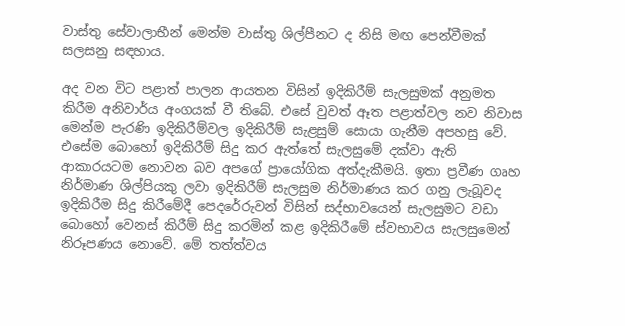වාස්තු සේවාලාභීන් මෙන්ම වාස්තු ශිල්පීනට ද නිසි මඟ පෙන්වීමක් සලසනු සඳහාය.

අද වන විට පළාත් පාලන ආයතන විසින් ඉදිකිරීම් සැලසුමක් අනුමත කිරීම අනිවාර්ය අංගයක් වී තිබේ. එසේ වුවත් ඈත පළාත්වල නව නිවාස මෙන්ම පැරණි ඉදිකිරීම්වල ඉදිකිරීම් සැළසුම් සොයා ගැනීම අපහසු වේ. එසේම බොහෝ ඉදිකිරීම් සිදු කර ඇත්තේ සැලසුමේ දක්වා ඇති ආකාරයටම නොවන බව අපගේ ප්‍රායෝගික අත්දැකීමයි. ඉතා ප්‍රවීණ ගෘහ නිර්මාණ ශිල්පියකු ලවා ඉදිකිරීම් සැලසුම නිර්මාණය කර ගනු ලැබූවද ඉදිකිරීම සිදු කිරීමේදී පෙදරේරුවන් විසින් සද්භාවයෙන් සැලසුමට වඩා බොහෝ වෙනස් කිරීම් සිදු කරමින් කළ ඉදිකිරීමේ ස්වභාවය සැලසුමෙන් නිරූපණය නොවේ. මේ තත්ත්වය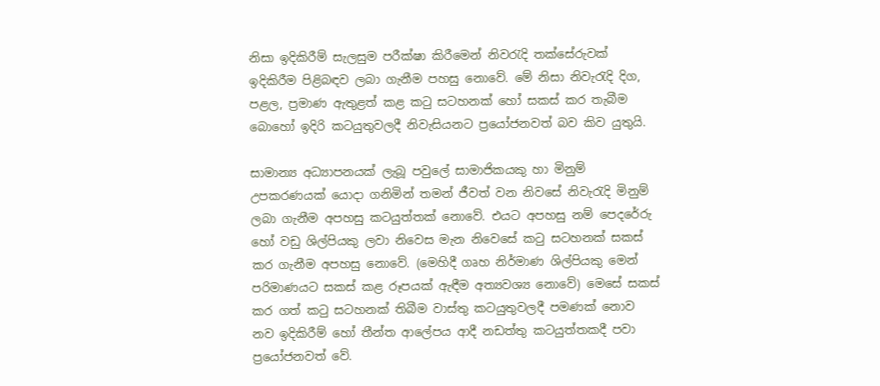නිසා ඉදිකිරීම් සැලසුම පරීක්ෂා කිරීමෙන් නිවරැදි තක්සේරුවක් ඉදිකිරීම පිළිබඳව ලබා ගැනීම පහසු නොවේ. මේ නිසා නිවැරැදි දිග, පළල, ප්‍රමාණ ඇතුළත් කළ කටු සටහනක් හෝ සකස් කර තැබීම බොහෝ ඉදිරි කටයුතුවලදී නිවැසියනට ප්‍රයෝජනවත් බව කිව යුතුයි.

සාමාන්‍ය අධ්‍යාපනයක් ලැබූ පවුලේ සාමාජිකයකු හා මිනුම් උපකරණයක් යොදා ගනිමින් තමන් ජීවත් වන නිවසේ නිවැරැදි මිනුම් ලබා ගැනීම අපහසු කටයුත්තක් නොවේ. එයට අපහසු නම් පෙදරේරු හෝ වඩු ශිල්පියකු ලවා නිවෙස මැන නිවෙසේ කටු සටහනක් සකස් කර ගැනීම අපහසු නොවේ. (මෙහිදී ගෘහ නිර්මාණ ශිල්පියකු මෙන් පරිමාණයට සකස් කළ රූපයක් ඇඳීම අත්‍යවශ්‍ය නොවේ) මෙසේ සකස් කර ගත් කටු සටහනක් තිබීම වාස්තු කටයුතුවලදී පමණක් නොව නව ඉදිකිරීම් හෝ තීන්ත ආලේපය ආදී නඩත්තු කටයුත්තකදී පවා ප්‍රයෝජනවත් වේ.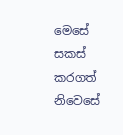මෙසේ සකස් කරගත් නිවෙසේ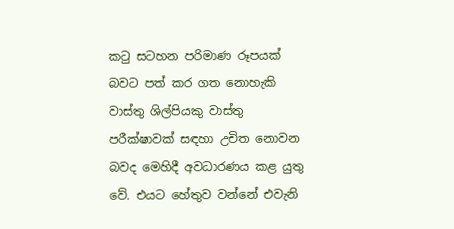කටු සටහන පරිමාණ රූපයක් බවට පත් කර ගත නොහැකි වාස්තු ශිල්පියකු වාස්තු පරීක්ෂාවක් සඳහා උචිත නොවන බවද මෙහිදී අවධාරණය කළ යුතු වේ. එයට හේතුව වන්නේ එවැනි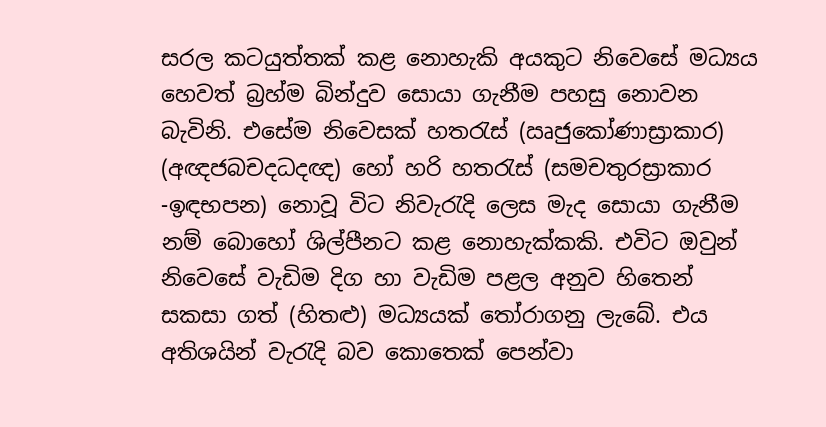සරල කටයුත්තක් කළ නොහැකි අයකුට නිවෙසේ මධ්‍යය හෙවත් බ්‍රහ්ම බින්දුව සොයා ගැනීම පහසු නොවන බැවිනි. එසේම නිවෙසක් හතරැස් (ඍජුකෝණාස්‍රාකාර) (අඥජබචදධදඥ) හෝ හරි හතරැස් (සමචතුරස්‍රාකාර -ඉඳභපන) නොවූ විට නිවැරැදි ලෙස මැද සොයා ගැනීම නම් බොහෝ ශිල්පීනට කළ නොහැක්කකි. එවිට ඔවුන් නිවෙසේ වැඩිම දිග හා වැඩිම පළල අනුව හිතෙන් සකසා ගත් (හිතළු) මධ්‍යයක් තෝරාගනු ලැබේ. එය අතිශයින් වැරැදි බව කොතෙක් පෙන්වා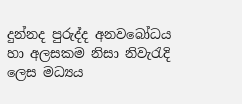දුන්නද පුරුද්ද අනවබෝධය හා අලසකම නිසා නිවැරැදි ලෙස මධ්‍යය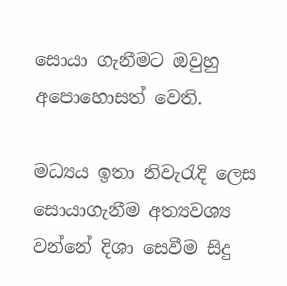සොයා ගැනීමට ඔවුහු අපොහොසත් වෙති.

මධ්‍යය ඉතා නිවැරැදි ලෙස සොයාගැනීම අත්‍යවශ්‍ය වන්නේ දිශා සෙවීම සිදු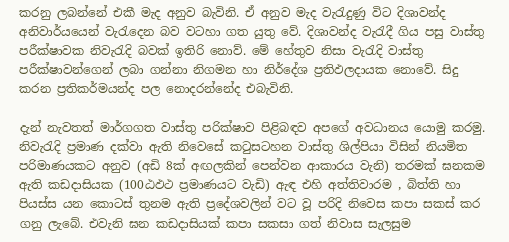කරනු ලබන්නේ එකී මැද අනුව බැවිනි. ඒ අනුව මැද වැරැදුණු විට දිශාවන්ද අනිවාර්යයෙන් වැරැදෙන බව වටහා ගත යුතු වේ. දිශාවන්ද වැරැදී ගිය පසු වාස්තු පරීක්ෂාවක නිවැරැදි බවක් ඉතිරි නොව්. මේ හේතුව නිසා වැරැදි වාස්තු පරීක්ෂාවන්ගෙන් ලබා ගන්නා නිගමන හා නිර්දේශ ප්‍රතිඵලදායක නොවේ. සිදු කරන ප්‍රතිකර්මයන්ද පල නොදරන්නේද එබැවිනි.

දැන් නැවතත් මාර්ගගත වාස්තු පරික්ෂාව පිළිබඳව අපගේ අවධානය යොමු කරමු. නිවැරැදි ප්‍රමාණ දක්වා ඇති නිවෙසේ කටුසටහන වාස්තු ශිල්පියා විසින් නියමිත පරිමාණයකට අනුව (අඩි 8ක් අඟලකින් පෙන්වන ආකාරය වැනි) තරමක් ඝනකම ඇති කඩදාසියක (100ඨඵථ ප්‍රමාණයට වැඩි) ඇඳ එහි අත්තිවාරම , බිත්ති හා පියස්ස යන කොටස් තුනම ඇති ප්‍රදේශවලින් වට වූ පරිදි නිවෙස කපා සකස් කර ගනු ලැබේ. එවැනි ඝන කඩදාසියක් කපා සකසා ගත් නිවාස සැලසුම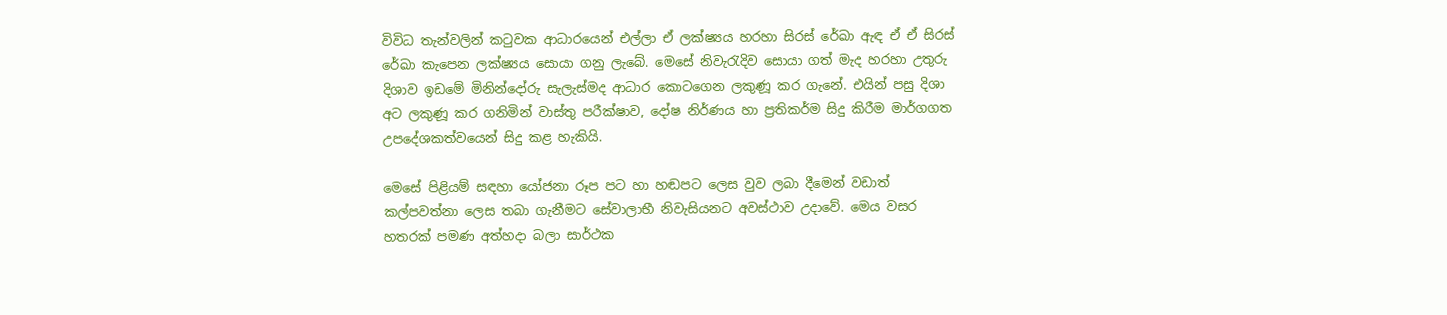විවිධ තැන්වලින් කටුවක ආධාරයෙන් එල්ලා ඒ ලක්ෂ්‍යය හරහා සිරස් රේඛා ඇඳ ඒ ඒ සිරස් රේඛා කැපෙන ලක්ෂ්‍යය සොයා ගනු ලැබේ. මෙසේ නිවැරැදිව සොයා ගත් මැද හරහා උතුරු දිශාව ඉඩමේ මිනින්දෝරු සැලැස්මද ආධාර කොටගෙන ලකුණූ කර ගැනේ. එයින් පසු දිශා අට ලකුණූ කර ගනිමින් වාස්තු පරීක්ෂාව, දෝෂ නිර්ණය හා ප්‍රතිකර්ම සිදු කිරීම මාර්ගගත උපදේශකත්වයෙන් සිදු කළ හැකියි.

මෙසේ පිළියම් සඳහා යෝජනා රූප පට හා හඬපට ලෙස වුව ලබා දීමෙන් වඩාත් කල්පවත්නා ලෙස තබා ගැනීමට සේවාලාභී නිවැසියනට අවස්ථාව උදාවේ. මෙය වසර හතරක් පමණ අත්හදා බලා සාර්ථක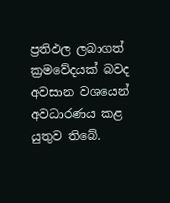ප්‍රතිඵල ලබාගත් ක්‍රමවේදයක් බවද අවසාන වශයෙන් අවධාරණය කළ යුතුව තිබේ.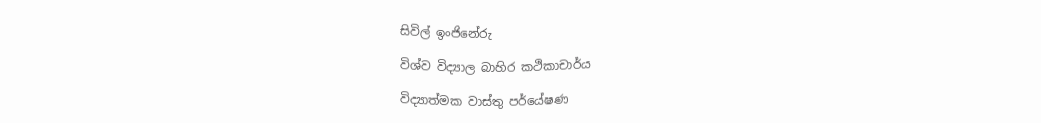සිවිල් ඉංජිනේරු

විශ්ව විද්‍යාල බාහිර කථිකාචාර්ය

විද්‍යාත්මක වාස්තු පර්යේෂණ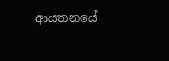ආයතනයේ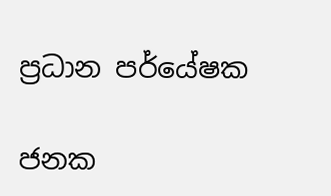ප්‍රධාන පර්යේෂක

ජනක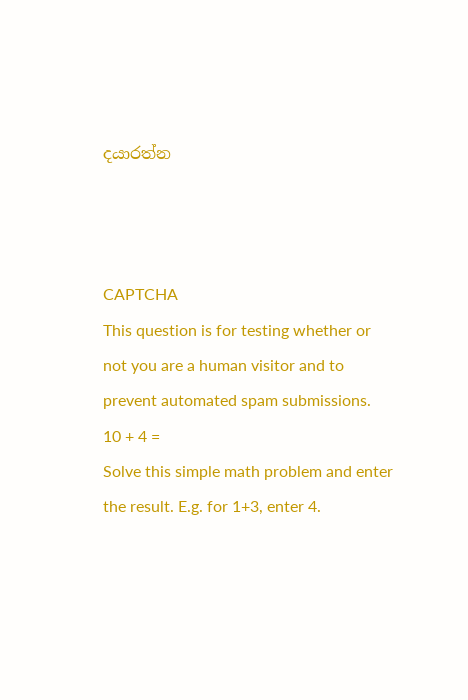දයාරත්න



CAPTCHA
This question is for testing whether or not you are a human visitor and to prevent automated spam submissions.
10 + 4 =
Solve this simple math problem and enter the result. E.g. for 1+3, enter 4.